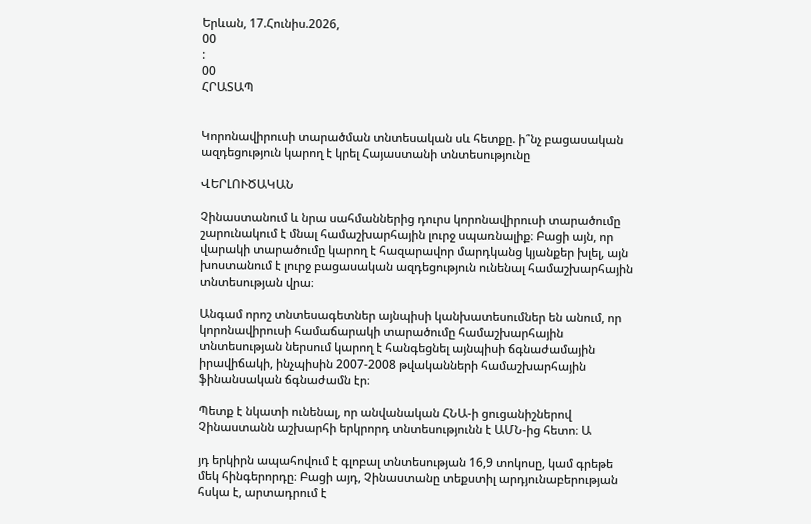Երևան, 17.Հունիս.2026,
00
:
00
ՀՐԱՏԱՊ


Կորոնավիրուսի տարածման տնտեսական սև հետքը. ի՞նչ բացասական ազդեցություն կարող է կրել Հայաստանի տնտեսությունը

ՎԵՐԼՈՒԾԱԿԱՆ

Չինաստանում և նրա սահմաններից դուրս կորոնավիրուսի տարածումը շարունակում է մնալ համաշխարհային լուրջ սպառնալիք։ Բացի այն, որ վարակի տարածումը կարող է հազարավոր մարդկանց կյանքեր խլել, այն խոստանում է լուրջ բացասական ազդեցություն ունենալ համաշխարհային տնտեսության վրա։

Անգամ որոշ տնտեսագետներ այնպիսի կանխատեսումներ են անում, որ կորոնավիրուսի համաճարակի տարածումը համաշխարհային տնտեսության ներսում կարող է հանգեցնել այնպիսի ճգնաժամային իրավիճակի, ինչպիսին 2007-2008 թվականների համաշխարհային ֆինանսական ճգնաժամն էր։

Պետք է նկատի ունենալ, որ անվանական ՀՆԱ-ի ցուցանիշներով Չինաստանն աշխարհի երկրորդ տնտեսությունն է ԱՄՆ-ից հետո։ Ա

յդ երկիրն ապահովում է գլոբալ տնտեսության 16,9 տոկոսը, կամ գրեթե մեկ հինգերորդը։ Բացի այդ, Չինաստանը տեքստիլ արդյունաբերության հսկա է, արտադրում է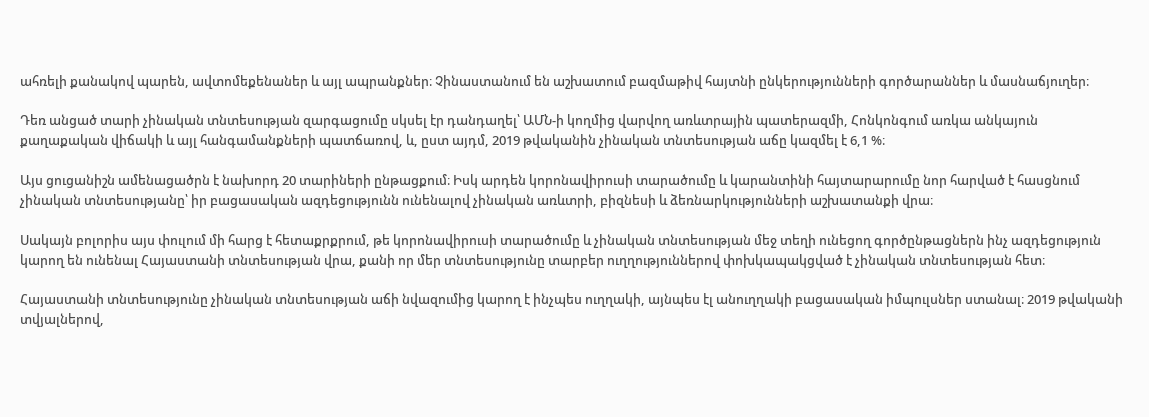ահռելի քանակով պարեն, ավտոմեքենաներ և այլ ապրանքներ։ Չինաստանում են աշխատում բազմաթիվ հայտնի ընկերությունների գործարաններ և մասնաճյուղեր։

Դեռ անցած տարի չինական տնտեսության զարգացումը սկսել էր դանդաղել՝ ԱՄՆ-ի կողմից վարվող առևտրային պատերազմի, Հոնկոնգում առկա անկայուն քաղաքական վիճակի և այլ հանգամանքների պատճառով, և, ըստ այդմ, 2019 թվականին չինական տնտեսության աճը կազմել է 6,1 %։

Այս ցուցանիշն ամենացածրն է նախորդ 20 տարիների ընթացքում։ Իսկ արդեն կորոնավիրուսի տարածումը և կարանտինի հայտարարումը նոր հարված է հասցնում չինական տնտեսությանը՝ իր բացասական ազդեցությունն ունենալով չինական առևտրի, բիզնեսի և ձեռնարկությունների աշխատանքի վրա։

Սակայն բոլորիս այս փուլում մի հարց է հետաքրքրում, թե կորոնավիրուսի տարածումը և չինական տնտեսության մեջ տեղի ունեցող գործընթացներն ինչ ազդեցություն կարող են ունենալ Հայաստանի տնտեսության վրա, քանի որ մեր տնտեսությունը տարբեր ուղղություններով փոխկապակցված է չինական տնտեսության հետ։

Հայաստանի տնտեսությունը չինական տնտեսության աճի նվազումից կարող է ինչպես ուղղակի, այնպես էլ անուղղակի բացասական իմպուլսներ ստանալ։ 2019 թվականի տվյալներով,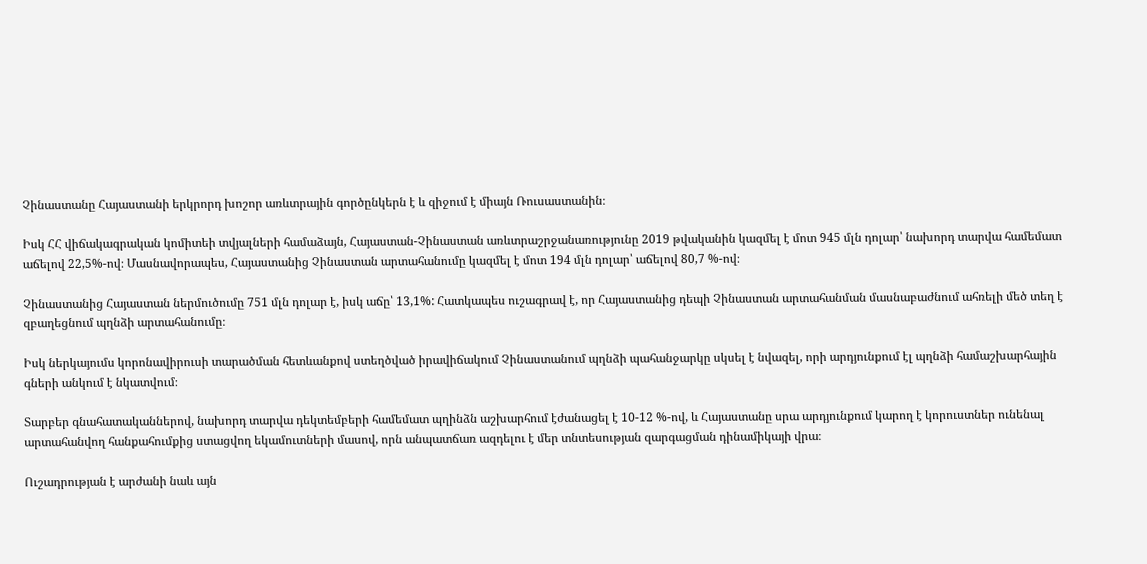Չինաստանը Հայաստանի երկրորդ խոշոր առևտրային գործընկերն է և զիջում է միայն Ռուսաստանին։

Իսկ ՀՀ վիճակագրական կոմիտեի տվյալների համաձայն, Հայաստան-Չինաստան առևտրաշրջանառությունը 2019 թվականին կազմել է մոտ 945 մլն դոլար՝ նախորդ տարվա համեմատ աճելով 22,5%-ով։ Մասնավորապես, Հայաստանից Չինաստան արտահանումը կազմել է մոտ 194 մլն դոլար՝ աճելով 80,7 %-ով։

Չինաստանից Հայաստան ներմուծումը 751 մլն դոլար է, իսկ աճը՝ 13,1%: Հատկապես ուշագրավ է, որ Հայաստանից դեպի Չինաստան արտահանման մասնաբաժնում ահռելի մեծ տեղ է զբաղեցնում պղնձի արտահանումը։

Իսկ ներկայումս կորոնավիրուսի տարածման հետևանքով ստեղծված իրավիճակում Չինաստանում պղնձի պահանջարկը սկսել է նվազել, որի արդյունքում էլ պղնձի համաշխարհային գների անկում է նկատվում։

Տարբեր գնահատականներով, նախորդ տարվա դեկտեմբերի համեմատ պղինձն աշխարհում էժանացել է 10-12 %-ով, և Հայաստանը սրա արդյունքում կարող է կորուստներ ունենալ արտահանվող հանքահումքից ստացվող եկամուտների մասով, որն անպատճառ ազդելու է մեր տնտեսության զարգացման դինամիկայի վրա։

Ուշադրության է արժանի նաև այն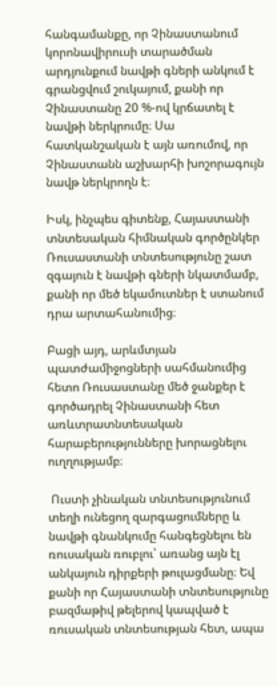հանգամանքը, որ Չինաստանում կորոնավիրուսի տարածման արդյունքում նավթի գների անկում է գրանցվում շուկայում, քանի որ Չինաստանը 20 %-ով կրճատել է նավթի ներկրումը։ Սա հատկանշական է այն առումով, որ Չինաստանն աշխարհի խոշորագույն նավթ ներկրողն է։

Իսկ, ինչպես գիտենք, Հայաստանի տնտեսական հիմնական գործընկեր Ռուսաստանի տնտեսությունը շատ զգայուն է նավթի գների նկատմամբ, քանի որ մեծ եկամուտներ է ստանում դրա արտահանումից։

Բացի այդ, արևմտյան պատժամիջոցների սահմանումից հետո Ռուսաստանը մեծ ջանքեր է գործադրել Չինաստանի հետ առևտրատնտեսական հարաբերությունները խորացնելու ուղղությամբ։

 Ուստի չինական տնտեսությունում տեղի ունեցող զարգացումները և նավթի գնանկումը հանգեցնելու են ռուսական ռուբլու՝ առանց այն էլ անկայուն դիրքերի թուլացմանը։ Եվ քանի որ Հայաստանի տնտեսությունը բազմաթիվ թելերով կապված է ռուսական տնտեսության հետ, ապա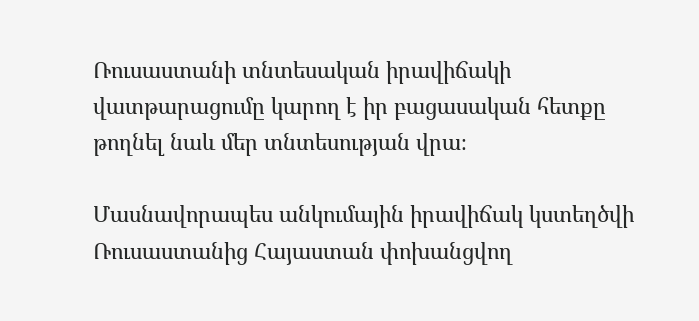Ռուսաստանի տնտեսական իրավիճակի վատթարացումը կարող է իր բացասական հետքը թողնել նաև մեր տնտեսության վրա։

Մասնավորապես անկումային իրավիճակ կստեղծվի Ռուսաստանից Հայաստան փոխանցվող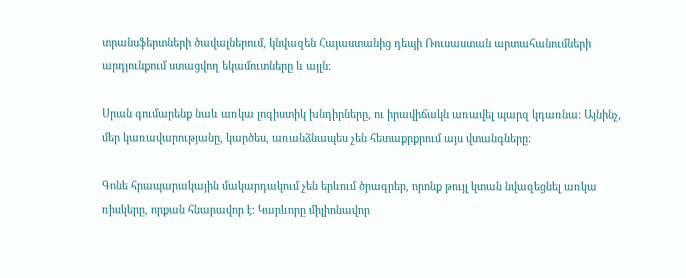տրանսֆերտների ծավալներում, կնվազեն Հայաստանից դեպի Ռուսաստան արտահանումների արդյունքում ստացվող եկամուտները և այլն։

Սրան գումարենք նաև առկա լոգիստիկ խնդիրները, ու իրավիճակն առավել պարզ կդառնա: Այնինչ, մեր կառավարությանը, կարծես, առանձնապես չեն հետաքրքրում այս վտանգները:

Գոնե հրապարակային մակարդակում չեն երևում ծրագրեր, որոնք թույլ կտան նվազեցնել առկա ռիսկերը, որքան հնարավոր է: Կարևորը միլիոնավոր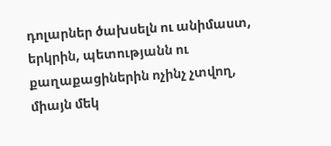դոլարներ ծախսելն ու անիմաստ, երկրին, պետությանն ու քաղաքացիներին ոչինչ չտվող, միայն մեկ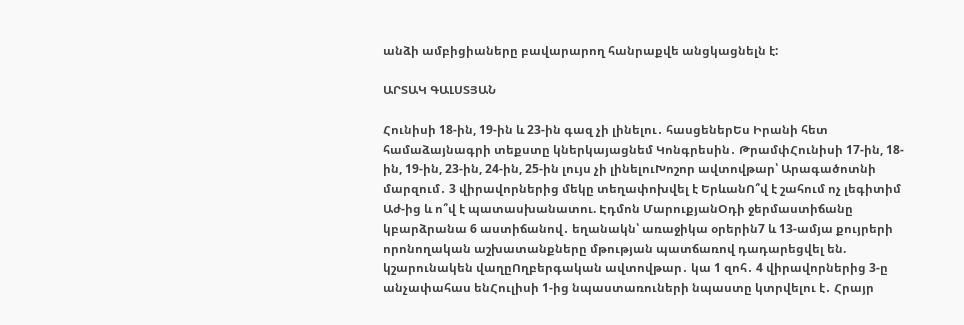անձի ամբիցիաները բավարարող հանրաքվե անցկացնելն է:

ԱՐՏԱԿ ԳԱԼՍՏՅԱՆ

Հունիսի 18-ին, 19-ին և 23-ին գազ չի լինելու․ հասցեներԵս Իրանի հետ համաձայնագրի տեքստը կներկայացնեմ Կոնգրեսին․ ԹրամփՀունիսի 17-ին, 18-ին, 19-ին, 23-ին, 24-ին, 25-ին լույս չի լինելուԽոշոր ավտովթար՝ Արագածոտնի մարզում․ 3 վիրավորներից մեկը տեղափոխվել է ԵրևանՈ՞վ է շահում ոչ լեգիտիմ Աժ-ից և ո՞վ է պատասխանատու. Էդմոն ՄարուքյանՕդի ջերմաստիճանը կբարձրանա 6 աստիճանով․ եղանակն՝ առաջիկա օրերին7 և 13-ամյա քույրերի որոնողական աշխատանքները մթության պատճառով դադարեցվել են. կշարունակեն վաղըՈղբերգական ավտովթար․ կա 1 զոհ․ 4 վիրավորներից 3-ը անչափահաս ենՀուլիսի 1-ից նպաստառուների նպաստը կտրվելու է․ Հրայր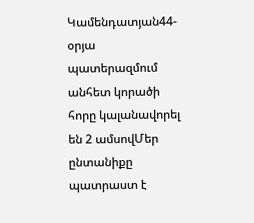Կամենդատյան44-օրյա պատերազմում անհետ կորածի հորը կալանավորել են 2 ամսովՄեր ընտանիքը պատրաստ է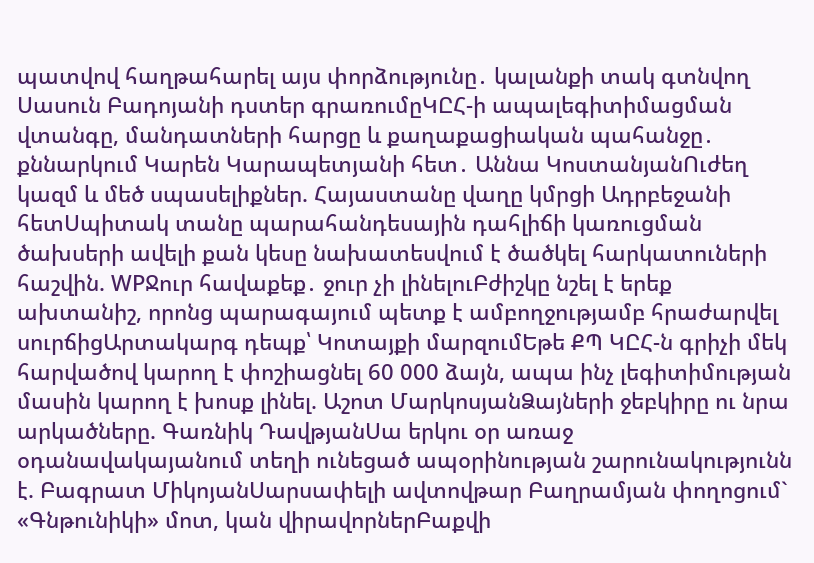պատվով հաղթահարել այս փորձությունը․ կալանքի տակ գտնվող Սասուն Բադոյանի դստեր գրառումըԿԸՀ-ի ապալեգիտիմացման վտանգը, մանդատների հարցը և քաղաքացիական պահանջը․ քննարկում Կարեն Կարապետյանի հետ․ Աննա ԿոստանյանՈւժեղ կազմ և մեծ սպասելիքներ. Հայաստանը վաղը կմրցի Ադրբեջանի հետՍպիտակ տանը պարահանդեսային դահլիճի կառուցման ծախսերի ավելի քան կեսը նախատեսվում է ծածկել հարկատուների հաշվին. WPՋուր հավաքեք․ ջուր չի լինելուԲժիշկը նշել է երեք ախտանիշ, որոնց պարագայում պետք է ամբողջությամբ հրաժարվել սուրճիցԱրտակարգ դեպք՝ Կոտայքի մարզումԵթե ՔՊ ԿԸՀ-ն գրիչի մեկ հարվածով կարող է փոշիացնել 60 000 ձայն, ապա ինչ լեգիտիմության մասին կարող է խոսք լինել. Աշոտ ՄարկոսյանՁայների ջեբկիրը ու նրա արկածները. Գառնիկ ԴավթյանՍա երկու օր առաջ օդանավակայանում տեղի ունեցած ապօրինության շարունակությունն է. Բագրատ ՄիկոյանՍարսափելի ավտովթար Բաղրամյան փողոցում` «Գնթունիկի» մոտ, կան վիրավորներԲաքվի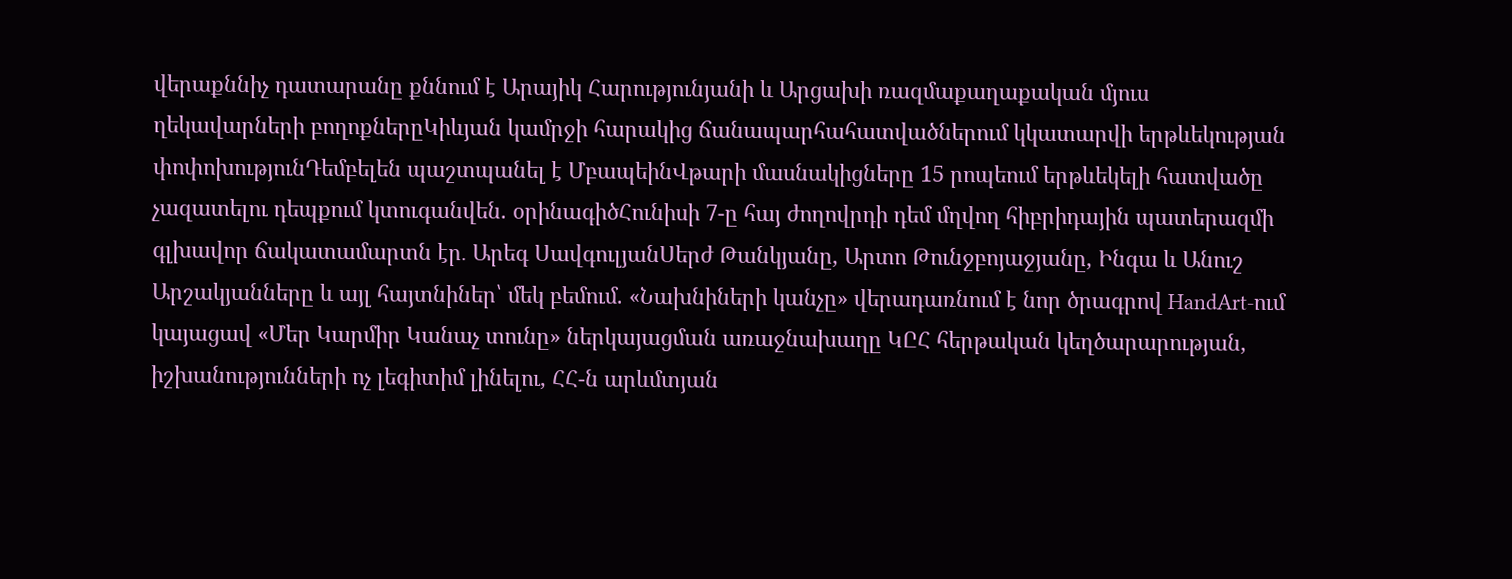վերաքննիչ դատարանը քննում է Արայիկ Հարությունյանի և Արցախի ռազմաքաղաքական մյուս ղեկավարների բողոքներըԿիևյան կամրջի հարակից ճանապարհահատվածներում կկատարվի երթևեկության փոփոխությունԴեմբելեն պաշտպանել է ՄբապեինՎթարի մասնակիցները 15 րոպեում երթևեկելի հատվածը չազատելու դեպքում կտուգանվեն. օրինագիծՀունիսի 7-ը հայ ժողովրդի դեմ մղվող հիբրիդային պատերազմի գլխավոր ճակատամարտն էր․ Արեգ ՍավգուլյանՍերժ Թանկյանը, Արտո Թունջբոյաջյանը, Ինգա և Անուշ Արշակյանները և այլ հայտնիներ՝ մեկ բեմում. «Նախնիների կանչը» վերադառնում է նոր ծրագրով HandArt-ում կայացավ «Մեր Կարմիր Կանաչ տունը» ներկայացման առաջնախաղը ԿԸՀ հերթական կեղծարարության, իշխանությունների ոչ լեգիտիմ լինելու, ՀՀ-ն արևմտյան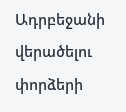Ադրբեջանի վերածելու փորձերի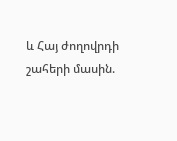և Հայ ժողովրդի շահերի մասին.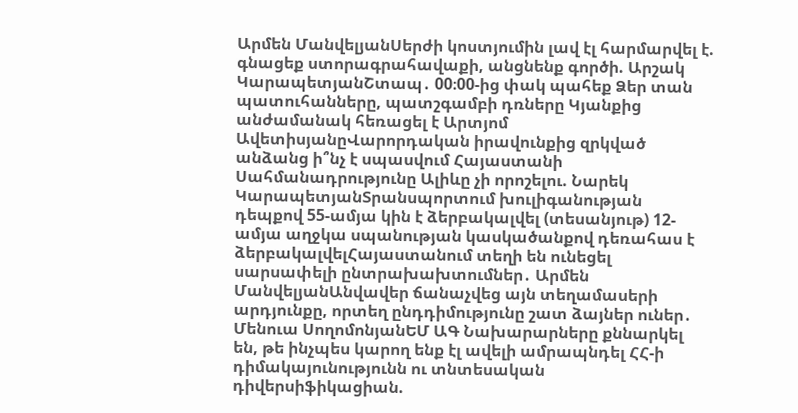Արմեն ՄանվելյանՍերժի կոստյումին լավ էլ հարմարվել է. գնացեք ստորագրահավաքի, անցնենք գործի. Արշակ ԿարապետյանՇտապ․ 00։00-ից փակ պահեք Ձեր տան պատուհանները, պատշգամբի դռները Կյանքից անժամանակ հեռացել է Արտյոմ ԱվետիսյանըՎարորդական իրավունքից զրկված անձանց ի՞նչ է սպասվում Հայաստանի Սահմանադրությունը Ալիևը չի որոշելու. Նարեկ ԿարապետյանՏրանսպորտում խուլիգանության դեպքով 55-ամյա կին է ձերբակալվել (տեսանյութ) 12-ամյա աղջկա սպանության կասկածանքով դեռահաս է ձերբակալվելՀայաստանում տեղի են ունեցել սարսափելի ընտրախախտումներ․ Արմեն ՄանվելյանԱնվավեր ճանաչվեց այն տեղամասերի արդյունքը, որտեղ ընդդիմությունը շատ ձայներ ուներ․ Մենուա ՍողոմոնյանԵՄ ԱԳ Նախարարները քննարկել են, թե ինչպես կարող ենք էլ ավելի ամրապնդել ՀՀ-ի դիմակայունությունն ու տնտեսական դիվերսիֆիկացիան.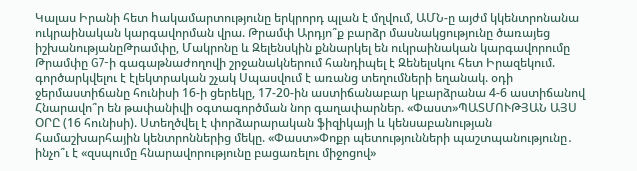Կալաս Իրանի հետ hակամարտությունը երկրորդ պլան է մղվում, ԱՄՆ-ը այժմ կկենտրոնանա ուկրաինական կարգավորման վրա. Թրամփ Արդյո՞ք բարձր մասնակցությունը ծառայեց իշխանությանըԹրամփը, Մակրոնը և Զելենսկին քննարկել են ուկրաինական կարգավորումը Թրամփը G7-ի գագաթնաժողովի շրջանակներում հանդիպել է Զենելսկու հետ Իրազեկում. գործարկվելու է էլեկտրական շչակ Սպասվում է առանց տեղումների եղանակ. օդի ջերմաստիճանը հունիսի 16-ի ցերեկը, 17-20-ին աստիճանաբար կբարձրանա 4-6 աստիճանով Հնարավո՞ր են թափանիվի օգտագործման նոր գաղափարներ. «Փաստ»ՊԱՏՄՈՒԹՅԱՆ ԱՅՍ ՕՐԸ (16 հունիսի). Ստեղծվել է փորձարարական ֆիզիկայի և կենսաբանության համաշխարհային կենտրոններից մեկը. «Փաստ»Փոքր պետությունների պաշտպանությունը․ ինչո՞ւ է «զսպումը հնարավորությունը բացառելու միջոցով»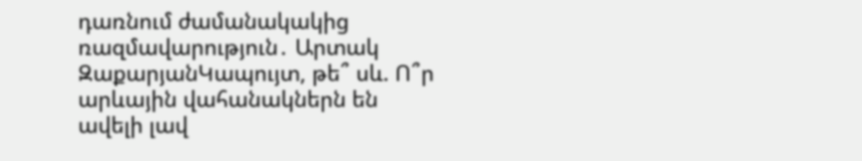դառնում ժամանակակից ռազմավարություն․ Արտակ ԶաքարյանԿապույտ, թե՞ սև. Ո՞ր արևային վահանակներն են ավելի լավ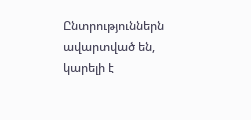Ընտրություններն ավարտված են, կարելի է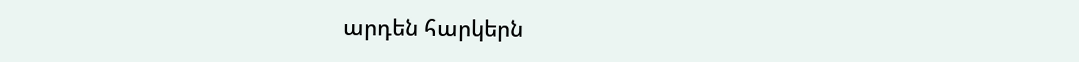արդեն հարկերն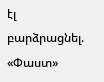էլ բարձրացնել. «Փաստ»